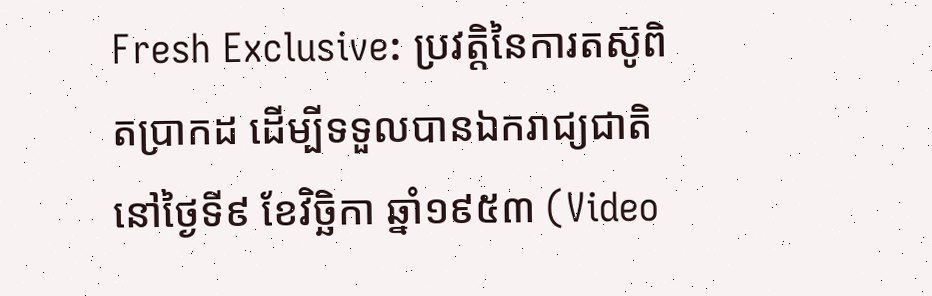Fresh Exclusive: ប្រវត្តិនៃការតស៊ូពិតប្រាកដ ដើម្បីទទួលបានឯករាជ្យជាតិ នៅថ្ងៃទី៩ ខែវិច្ឆិកា ឆ្នាំ១៩៥៣ (Video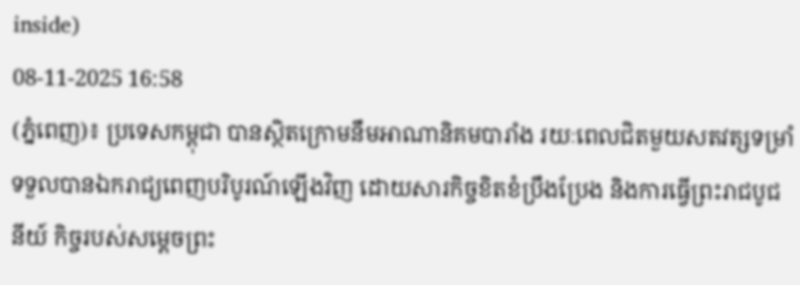inside)
08-11-2025 16:58
(ភ្នំពេញ)៖ ប្រទេសកម្ពុជា បានស្ថិតក្រោមនឹមអាណានិគមបារាំង រយៈពេលជិតមួយសតវត្សទម្រាំទទួលបានឯករាជ្យពេញបរិបូរណ៍ឡើងវិញ ដោយសារកិច្ចខិតខំប្រឹងប្រែង និងការធ្វើព្រះរាជបូជនីយ៍ កិច្ចរបស់សម្តេចព្រះ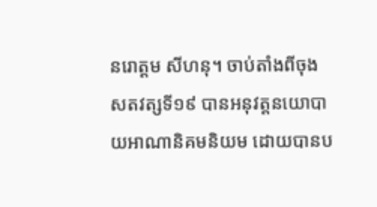នរោត្តម សីហនុ។ ចាប់តាំងពីចុងសតវត្សទី១៩ បានអនុវត្តនយោបាយអាណានិគមនិយម ដោយបានប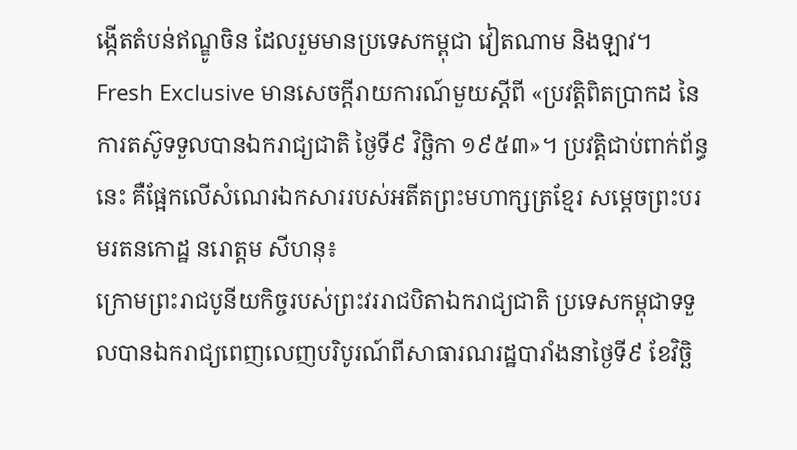ង្កើតតំបន់ឥណ្ឌូចិន ដែលរួមមានប្រទេសកម្ពុជា វៀតណាម និងឡាវ។
Fresh Exclusive មានសេចក្តីរាយការណ៍មួយស្តីពី «ប្រវត្តិពិតប្រាកដ នៃការតស៊ូទទួលបានឯករាជ្យជាតិ ថ្ងៃទី៩ វិច្ឆិកា ១៩៥៣»។ ប្រវត្តិជាប់ពាក់ព័ន្ធនេះ គឺផ្អែកលើសំណេរឯកសាររបស់អតីតព្រះមហាក្សត្រខ្មែរ សម្តេចព្រះបរមរតនកោដ្ឋ នរោត្តម សីហនុ៖
ក្រោមព្រះរាជបូនីយកិច្ចរបស់ព្រះវររាជបិតាឯករាជ្យជាតិ ប្រទេសកម្ពុជាទទួលបានឯករាជ្យពេញលេញបរិបូរណ៍ពីសាធារណរដ្ឋបារាំងនាថ្ងៃទី៩ ខែវិច្ឆិ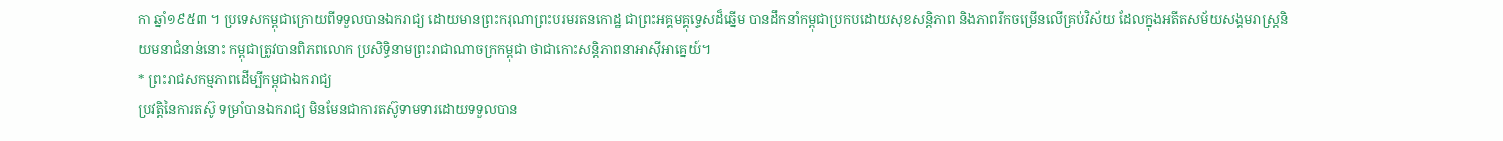កា ឆ្នាំ១៩៥៣ ។ ប្រទេសកម្ពុជាក្រោយពីទទួលបានឯករាជ្យ ដោយមានព្រះករុណាព្រះបរមរតនកោដ្ឋ ជាព្រះអគ្គមគ្គុទ្ទេសដ៏ឆ្នើម បានដឹកនាំកម្ពុជាប្រកបដោយសុខសន្តិភាព និងភាពរីកចម្រើនលើគ្រប់វិស័យ ដែលក្នុងអតីតសម័យសង្គមរាស្រ្តនិយមនាជំនាន់នោះ កម្ពុជាត្រូវបានពិភពលោក ប្រសិទ្ធិនាមព្រះរាជាណាចក្រកម្ពុជា ថាជាកោះសន្តិភាពនាអាស៊ីអាគ្នេយ៍។
* ព្រះរាជសកម្មភាពដើម្បីកម្ពុជាឯករាជ្យ
ប្រវត្តិនៃការតស៊ូ ទម្រាំបានឯករាជ្យ មិនមែនជាការតស៊ូទាមទារដោយទទួលបាន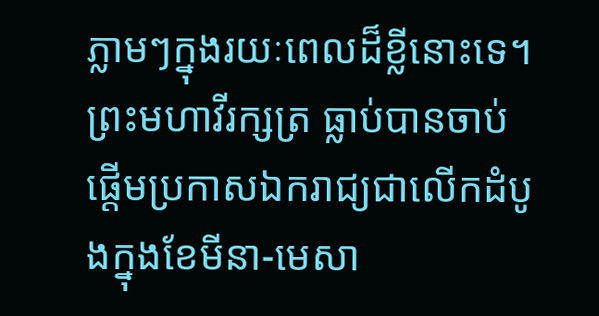ភ្លាមៗក្នុងរយៈពេលដ៏ខ្លីនោះទេ។ ព្រះមហាវីរក្សត្រ ធ្លាប់បានចាប់ផ្តើមប្រកាសឯករាជ្យជាលើកដំបូងក្នុងខែមីនា-មេសា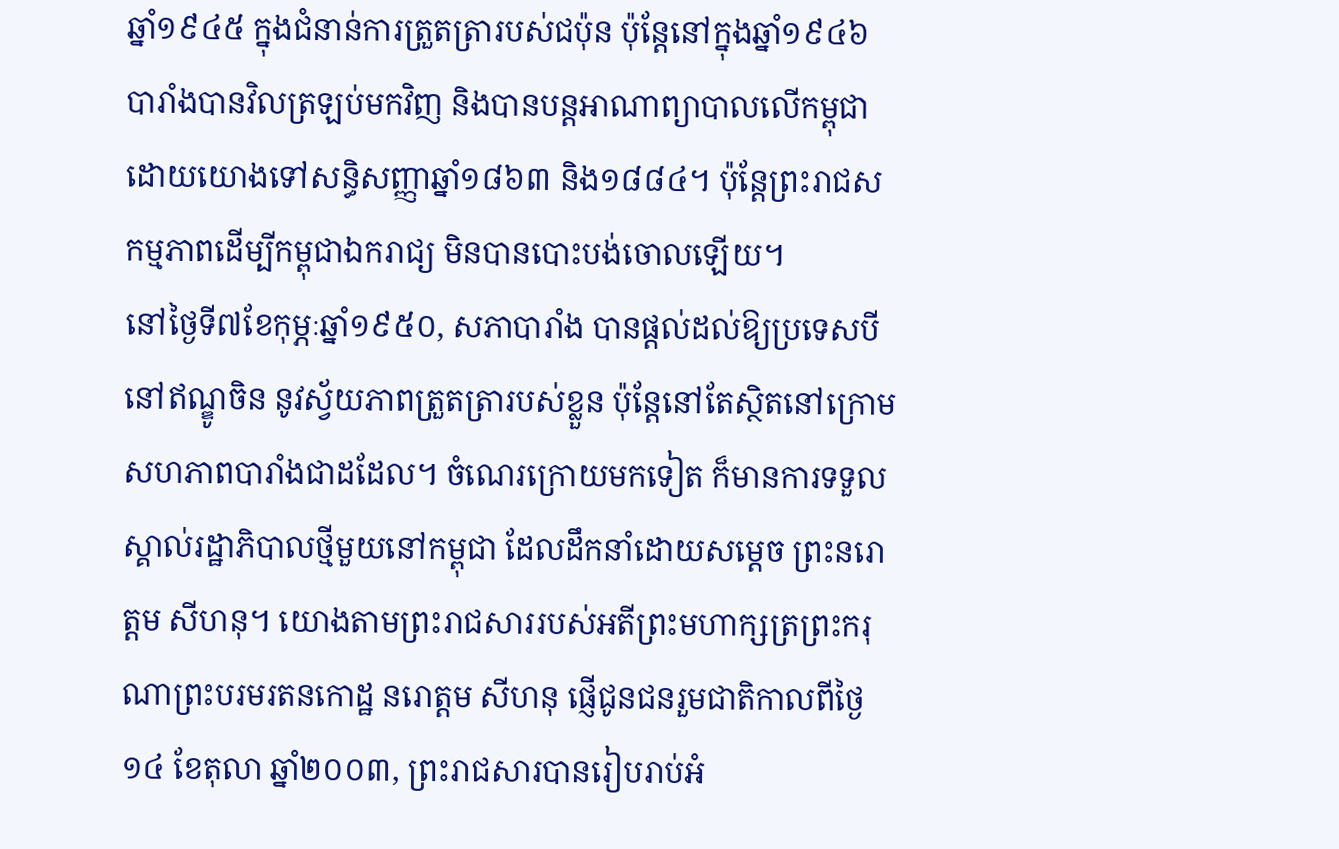ឆ្នាំ១៩៤៥ ក្នុងជំនាន់ការត្រួតត្រារបស់ជប៉ុន ប៉ុន្តែនៅក្នុងឆ្នាំ១៩៤៦ បារាំងបានវិលត្រឡប់មកវិញ និងបានបន្តអាណាព្យាបាលលើកម្ពុជា ដោយយោងទៅសន្ធិសញ្ញាឆ្នាំ១៨៦៣ និង១៨៨៤។ ប៉ុន្តែព្រះរាជសកម្មភាពដើម្បីកម្ពុជាឯករាជ្យ មិនបានបោះបង់ចោលឡើយ។
នៅថ្ងៃទី៧ខែកុម្ភៈឆ្នាំ១៩៥០, សភាបារាំង បានផ្តល់ដល់ឱ្យប្រទេសបីនៅឥណ្ឌូចិន នូវស្វ័យភាពត្រួតត្រារបស់ខ្លួន ប៉ុន្តែនៅតែស្ថិតនៅក្រោមសហភាពបារាំងជាដដែល។ ចំណេរក្រោយមកទៀត ក៏មានការទទួលស្គាល់រដ្ឋាភិបាលថ្មីមួយនៅកម្ពុជា ដែលដឹកនាំដោយសម្តេច ព្រះនរោត្តម សីហនុ។ យោងតាមព្រះរាជសាររបស់អតីព្រះមហាក្សត្រព្រះករុណាព្រះបរមរតនកោដ្ឋ នរោត្តម សីហនុ ផ្ញើជូនជនរួមជាតិកាលពីថ្ងៃ១៤ ខែតុលា ឆ្នាំ២០០៣, ព្រះរាជសារបានរៀបរាប់អំ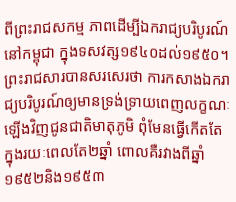ពីព្រះរាជសកម្ម ភាពដើម្បីឯករាជ្យបរិបូរណ៍នៅកម្ពុជា ក្នុងទសវត្ស១៩៤០ដល់១៩៥០។
ព្រះរាជសារបានសរសេរថា ការកសាងឯករាជ្យបរិបូរណ៍ឲ្យមានទ្រង់ទ្រាយពេញលក្ខណៈឡើងវិញជូនជាតិមាតុភូមិ ពុំមែនធ្វើកើតតែក្នុងរយៈពេលតែ២ឆ្នាំ ពោលគឺរវាងពីឆ្នាំ១៩៥២និង១៩៥៣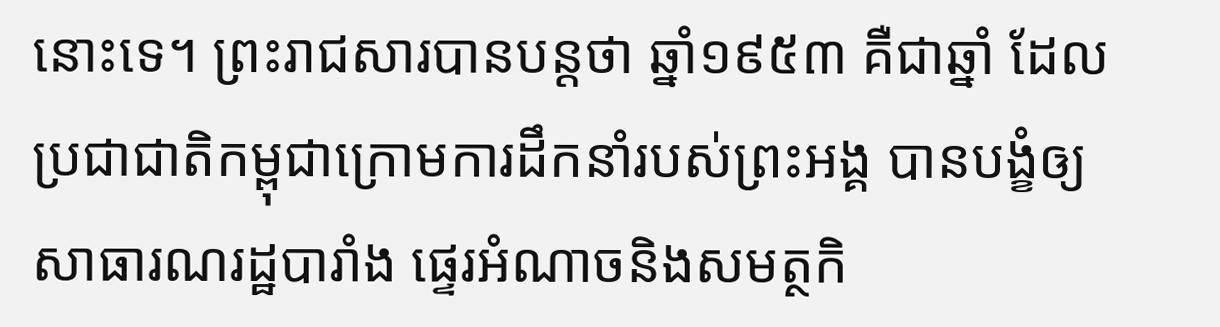នោះទេ។ ព្រះរាជសារបានបន្តថា ឆ្នាំ១៩៥៣ គឺជាឆ្នាំ ដែលប្រជាជាតិកម្ពុជាក្រោមការដឹកនាំរបស់ព្រះអង្គ បានបង្ខំឲ្យសាធារណរដ្ឋបារាំង ផ្ទេរអំណាចនិងសមត្ថកិ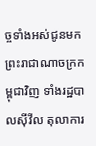ច្ចទាំងអស់ជូនមកព្រះរាជាណាចក្រកម្ពុជាវិញ ទាំងរដ្ឋបាលស៊ីវីល តុលាការ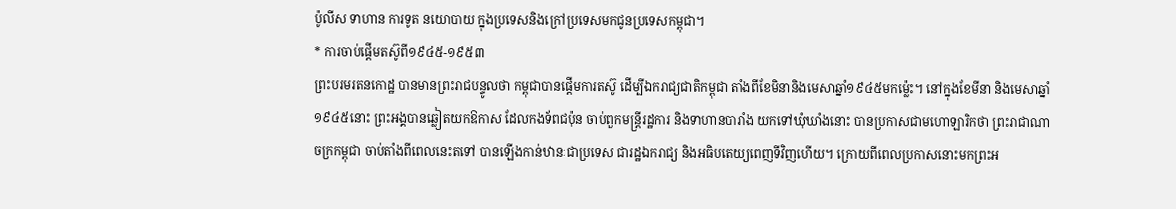ប៉ូលីស ទាហាន ការទូត នយោបាយ ក្នុងប្រទេសនិងក្រៅប្រទេសមកជូនប្រទេសកម្ពុជា។
* ការចាប់ផ្តើមតស៊ូពី១៩៤៥-១៩៥៣
ព្រះបរមរតនកោដ្ឋ បានមានព្រះរាជបន្ទូលថា កម្ពុជាបានផ្ដើមការតស៊ូ ដើម្បីឯករាជ្យជាតិកម្ពុជា តាំងពីខែមិនានិងមេសាឆ្នាំ១៩៤៥មកម្ល៉េះ។ នៅក្នុងខែមីនា និងមេសាឆ្នាំ១៩៤៥នោះ ព្រះអង្គបានឆ្លៀតយកឱកាស ដែលកងទ័ពជប៉ុន ចាប់ពួកមន្ត្រីរដ្ឋការ និងទាហានបារាំង យកទៅឃុំឃាំងនោះ បានប្រកាសជាមហោឡារិកថា ព្រះរាជាណាចក្រកម្ពុជា ចាប់តាំងពីពេលនេះតទៅ បានឡើងកាន់ឋានៈជាប្រទេស ជារដ្ឋឯករាជ្យ និងអធិបតេយ្យពេញទីវិញហើយ។ ក្រោយពីពេលប្រកាសនោះមកព្រះអ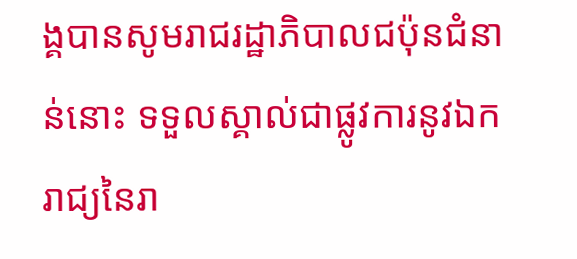ង្គបានសូមរាជរដ្ឋាភិបាលជប៉ុនជំនាន់នោះ ទទួលស្គាល់ជាផ្លូវការនូវឯករាជ្យនៃរា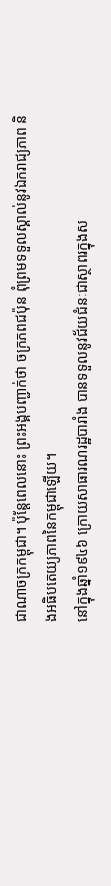ជាណាចក្រកម្ពុជា។ ប៉ុន្តែពេលនោះ ព្រះអង្គបញ្ជាក់ថា ចក្រភពជប៉ុន ពុំព្រមទទួលស្គាល់នូវឯករាជ្យភាព និងអធិបតេយ្យភាពនៃកម្ពុជាឡើយ។
នៅក្នុងឆ្នាំ១៩៤៦ ក្រោយសាធារណរដ្ឋបារាំង បានទទួលនូវជ័យជំនៈជាស្ថាពរក្នុងស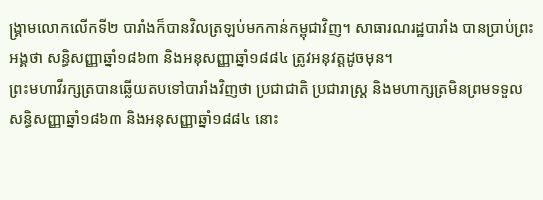ង្គ្រាមលោកលើកទី២ បារាំងក៏បានវិលត្រឡប់មកកាន់កម្ពុជាវិញ។ សាធារណរដ្ឋបារាំង បានប្រាប់ព្រះអង្គថា សន្ធិសញ្ញាឆ្នាំ១៨៦៣ និងអនុសញ្ញាឆ្នាំ១៨៨៤ ត្រូវអនុវត្តដូចមុន។
ព្រះមហាវីរក្សត្របានឆ្លើយតបទៅបារាំងវិញថា ប្រជាជាតិ ប្រជារាស្ត្រ និងមហាក្សត្រមិនព្រមទទួលសន្ធិសញ្ញាឆ្នាំ១៨៦៣ និងអនុសញ្ញាឆ្នាំ១៨៨៤ នោះ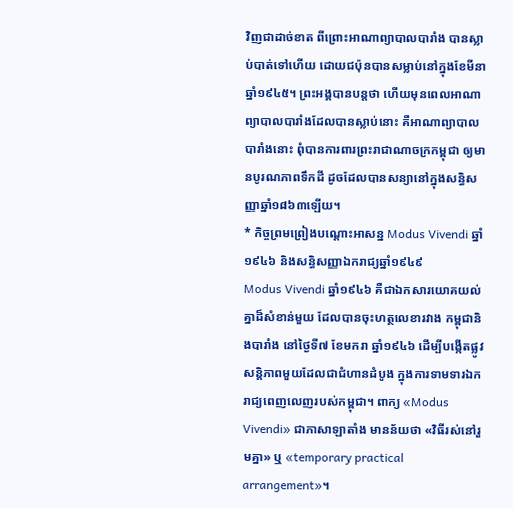វិញជាដាច់ខាត ពីព្រោះអាណាព្យាបាលបារាំង បានស្លាប់បាត់ទៅហើយ ដោយជប៉ុនបានសម្លាប់នៅក្នុងខែមីនា ឆ្នាំ១៩៤៥។ ព្រះអង្គបានបន្តថា ហើយមុនពេលអាណាព្យាបាលបារាំងដែលបានស្លាប់នោះ គឺអាណាព្យាបាលបារាំងនោះ ពុំបានការពារព្រះរាជាណាចក្រកម្ពុជា ឲ្យមានបូរណភាពទឹកដី ដូចដែលបានសន្យានៅក្នុងសន្ធិសញ្ញាឆ្នាំ១៨៦៣ឡើយ។
* កិច្ចព្រមព្រៀងបណ្តោះអាសន្ន Modus Vivendi ឆ្នាំ១៩៤៦ និងសន្ធិសញ្ញាឯករាជ្យឆ្នាំ១៩៤៩
Modus Vivendi ឆ្នាំ១៩៤៦ គឺជាឯកសារយោគយល់គ្នាដ៏សំខាន់មួយ ដែលបានចុះហត្ថលេខារវាង កម្ពុជានិងបារាំង នៅថ្ងៃទី៧ ខែមករា ឆ្នាំ១៩៤៦ ដើម្បីបង្កើតផ្លូវសន្តិភាពមួយដែលជាជំហានដំបូង ក្នុងការទាមទារឯករាជ្យពេញលេញរបស់កម្ពុជា។ ពាក្យ «Modus Vivendi» ជាភាសាឡាតាំង មានន័យថា «វិធីរស់នៅរួមគ្នា» ឬ «temporary practical arrangement»។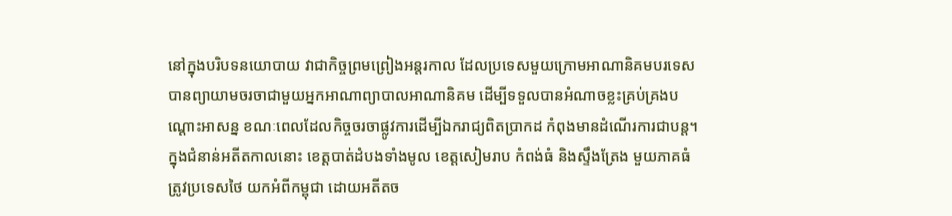នៅក្នុងបរិបទនយោបាយ វាជាកិច្ចព្រមព្រៀងអន្តរកាល ដែលប្រទេសមួយក្រោមអាណានិគមបរទេស បានព្យាយាមចរចាជាមួយអ្នកអាណាព្យាបាលអាណានិគម ដើម្បីទទួលបានអំណាចខ្លះគ្រប់គ្រងបណ្ដោះអាសន្ន ខណៈពេលដែលកិច្ចចរចាផ្លូវការដើម្បីឯករាជ្យពិតប្រាកដ កំពុងមានដំណើរការជាបន្ត។
ក្នុងជំនាន់អតីតកាលនោះ ខេត្តបាត់ដំបងទាំងមូល ខេត្តសៀមរាប កំពង់ធំ និងស្ទឹងត្រែង មួយភាគធំ ត្រូវប្រទេសថៃ យកអំពីកម្ពុជា ដោយអតីតច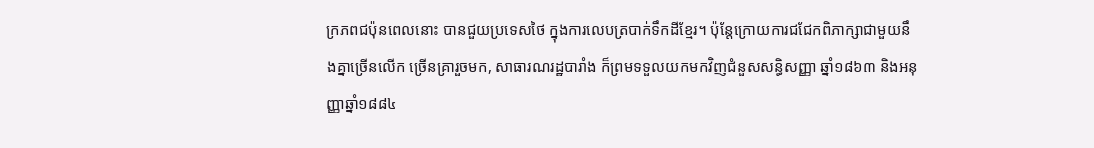ក្រភពជប៉ុនពេលនោះ បានជួយប្រទេសថៃ ក្នុងការលេបត្របាក់ទឹកដីខ្មែរ។ ប៉ុន្តែក្រោយការជជែកពិភាក្សាជាមួយនឹងគ្នាច្រើនលើក ច្រើនគ្រារួចមក, សាធារណរដ្ឋបារាំង ក៏ព្រមទទួលយកមកវិញជំនួសសន្ធិសញ្ញា ឆ្នាំ១៨៦៣ និងអនុញ្ញាឆ្នាំ១៨៨៤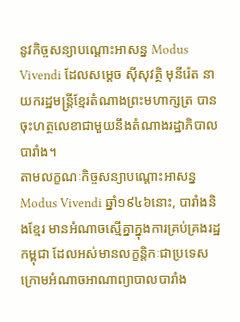នូវកិច្ចសន្យាបណ្ដោះអាសន្ន Modus Vivendi ដែលសម្ដេច ស៊ីសុវត្ថិ មុនីរ៉េត នាយករដ្ឋមន្ត្រីខ្មែរតំណាងព្រះមហាក្សត្រ បានចុះហត្ថលេខាជាមួយនឹងតំណាងរដ្ឋាភិបាលបារាំង។
តាមលក្ខណៈកិច្ចសន្យាបណ្ដោះអាសន្ន Modus Vivendi ឆ្នាំ១៩៤៦នោះ, បារាំងនិងខ្មែរ មានអំណាចស្មើគ្នាក្នុងការគ្រប់គ្រងរដ្ឋកម្ពុជា ដែលអស់មានលក្ខន្តិកៈជាប្រទេសក្រោមអំណាចអាណាព្យាបាលបារាំង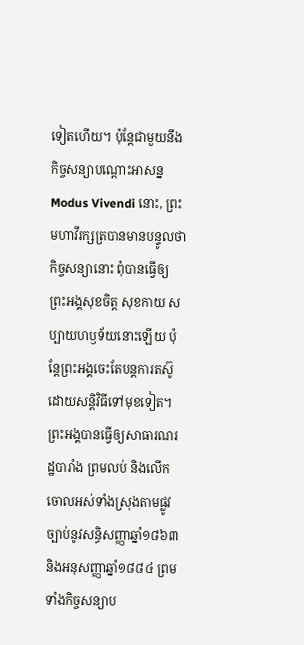ទៀតហើយ។ ប៉ុន្តែជាមួយនឹងកិច្ចសន្យាបណ្ដោះអាសន្ន Modus Vivendi នោះ, ព្រះមហាវីរក្សត្របានមានបន្ទូលថា កិច្ចសន្យានោះ ពុំបានធ្វើឲ្យព្រះអង្គសុខចិត្ត សុខកាយ សប្បាយហឫទ័យនោះឡើយ ប៉ុន្តែព្រះអង្គចេះតែបន្តការតស៊ូដោយសន្តិវិធីទៅមុខទៀត។ ព្រះអង្គបានធ្វើឲ្យសាធារណរដ្ឋបារាំង ព្រមលប់ និងលើកចោលអស់ទាំងស្រុងតាមផ្លូវច្បាប់នូវសន្ធិសញ្ញាឆ្នាំ១៨៦៣ និងអនុសញ្ញាឆ្នាំ១៨៨៤ ព្រមទាំងកិច្ចសន្យាប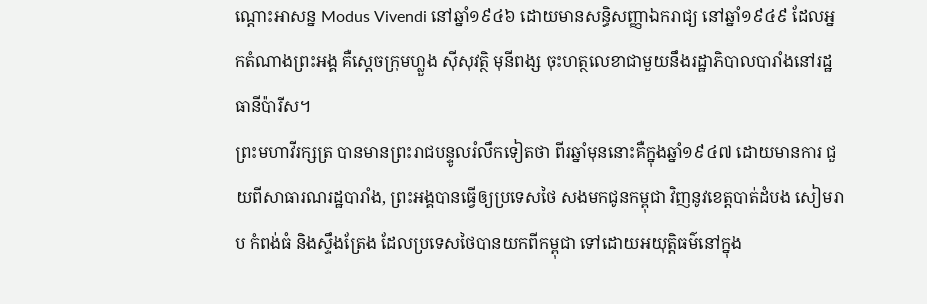ណ្ដោះអាសន្ន Modus Vivendi នៅឆ្នាំ១៩៤៦ ដោយមានសន្ធិសញ្ញាឯករាជ្យ នៅឆ្នាំ១៩៤៩ ដែលអ្នកតំណាងព្រះអង្គ គឺស្ដេចក្រុមហ្លួង ស៊ីសុវត្ថិ មុនីពង្ស ចុះហត្ថលេខាជាមួយនឹងរដ្ឋាភិបាលបារាំងនៅរដ្ឋធានីប៉ារីស។
ព្រះមហាវីរក្សត្រ បានមានព្រះរាជបន្ទូលរំលឹកទៀតថា ពីរឆ្នាំមុននោះគឺក្នុងឆ្នាំ១៩៤៧ ដោយមានការ ជួយពីសាធារណរដ្ឋបារាំង, ព្រះអង្គបានធ្វើឲ្យប្រទេសថៃ សងមកជូនកម្ពុជា វិញនូវខេត្តបាត់ដំបង សៀមរាប កំពង់ធំ និងស្ទឹងត្រែង ដែលប្រទេសថៃបានយកពីកម្ពុជា ទៅដោយអយុត្តិធម៌នៅក្នុង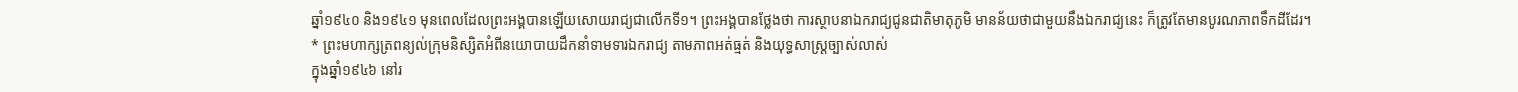ឆ្នាំ១៩៤០ និង១៩៤១ មុនពេលដែលព្រះអង្គបានឡើយសោយរាជ្យជាលើកទី១។ ព្រះអង្គបានថ្លែងថា ការស្ថាបនាឯករាជ្យជូនជាតិមាតុភូមិ មានន័យថាជាមួយនឹងឯករាជ្យនេះ ក៏ត្រូវតែមានបូរណភាពទឹកដីដែរ។
* ព្រះមហាក្សត្រពន្យល់ក្រុមនិស្សិតអំពីនយោបាយដឹកនាំទាមទារឯករាជ្យ តាមភាពអត់ធ្មត់ និងយុទ្ធសាស្ត្រច្បាស់លាស់
ក្នុងឆ្នាំ១៩៤៦ នៅរ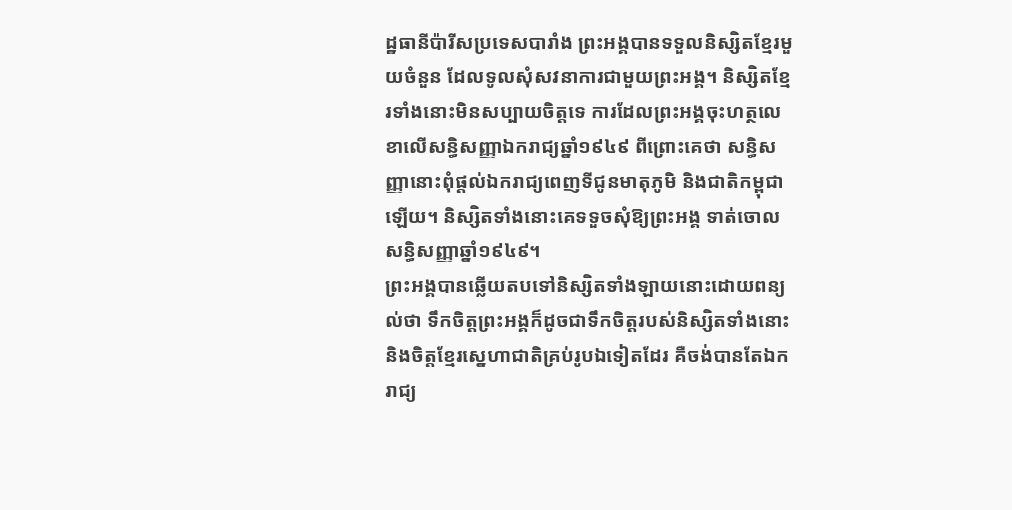ដ្ឋធានីប៉ារីសប្រទេសបារាំង ព្រះអង្គបានទទួលនិស្សិតខ្មែរមួយចំនួន ដែលទូលសុំសវនាការជាមួយព្រះអង្គ។ និស្សិតខ្មែរទាំងនោះមិនសប្បាយចិត្តទេ ការដែលព្រះអង្គចុះហត្ថលេខាលើសន្ធិសញ្ញាឯករាជ្យឆ្នាំ១៩៤៩ ពីព្រោះគេថា សន្ធិសញ្ញានោះពុំផ្ដល់ឯករាជ្យពេញទីជូនមាតុភូមិ និងជាតិកម្ពុជាឡើយ។ និស្សិតទាំងនោះគេទទួចសុំឱ្យព្រះអង្គ ទាត់ចោលសន្ធិសញ្ញាឆ្នាំ១៩៤៩។
ព្រះអង្គបានឆ្លើយតបទៅនិស្សិតទាំងឡាយនោះដោយពន្យល់ថា ទឹកចិត្តព្រះអង្គក៏ដូចជាទឹកចិត្តរបស់និស្សិតទាំងនោះ និងចិត្តខ្មែរស្នេហាជាតិគ្រប់រូបឯទៀតដែរ គឺចង់បានតែឯករាជ្យ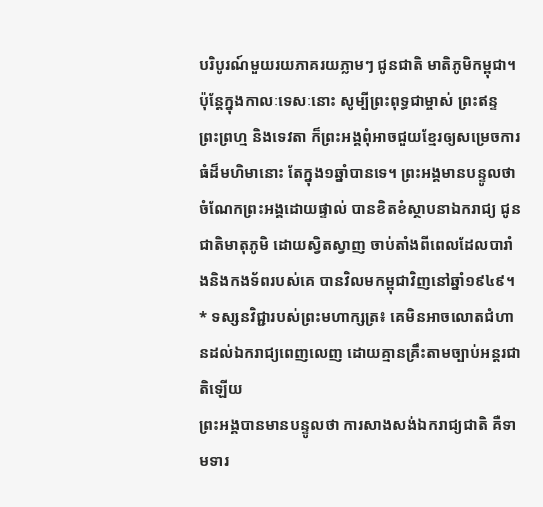បរិបូរណ៍មួយរយភាគរយភ្លាមៗ ជូនជាតិ មាតិភូមិកម្ពុជា។ ប៉ុន្តែក្នុងកាលៈទេសៈនោះ សូម្បីព្រះពុទ្ធជាម្ចាស់ ព្រះឥន្ទ ព្រះព្រហ្ម និងទេវតា ក៏ព្រះអង្គពុំអាចជួយខ្មែរឲ្យសម្រេចការធំដ៏មហិមានោះ តែក្នុង១ឆ្នាំបានទេ។ ព្រះអង្គមានបន្ទូលថា ចំណែកព្រះអង្គដោយផ្ទាល់ បានខិតខំស្ថាបនាឯករាជ្យ ជូនជាតិមាតុភូមិ ដោយស្វិតស្វាញ ចាប់តាំងពីពេលដែលបារាំងនិងកងទ័ពរបស់គេ បានវិលមកម្ពុជាវិញនៅឆ្នាំ១៩៤៩។
* ទស្សនវិជ្ជារបស់ព្រះមហាក្សត្រ៖ គេមិនអាចលោតជំហានដល់ឯករាជ្យពេញលេញ ដោយគ្មានគ្រឹះតាមច្បាប់អន្តរជាតិឡើយ
ព្រះអង្គបានមានបន្ទូលថា ការសាងសង់ឯករាជ្យជាតិ គឺទាមទារ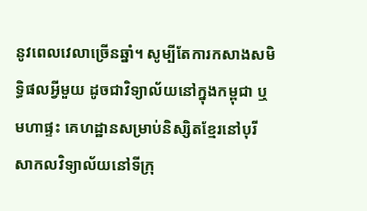នូវពេលវេលាច្រើនឆ្នាំ។ សូម្បីតែការកសាងសមិទ្ធិផលអ្វីមួយ ដូចជាវិទ្យាល័យនៅក្នុងកម្ពុជា ឬមហាផ្ទះ គេហដ្ឋានសម្រាប់និស្សិតខ្មែរនៅបុរី សាកលវិទ្យាល័យនៅទីក្រុ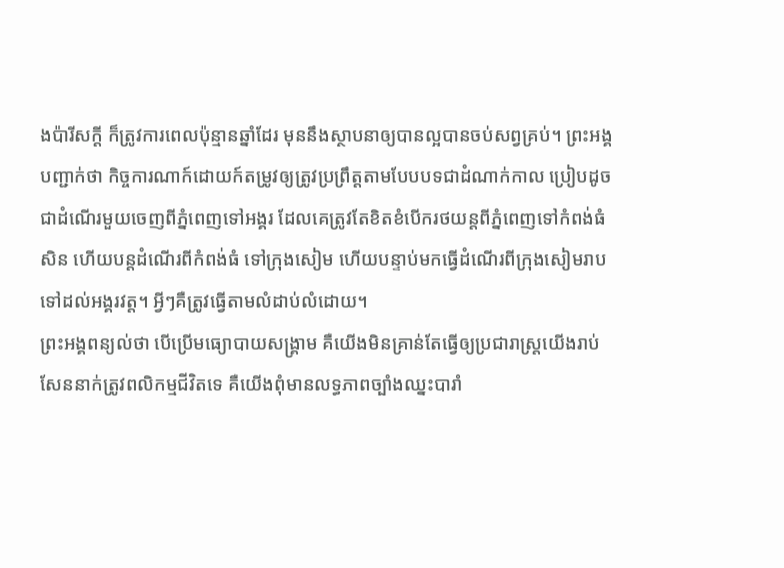ងប៉ារីសក្ដី ក៏ត្រូវការពេលប៉ុន្មានឆ្នាំដែរ មុននឹងស្ថាបនាឲ្យបានល្អបានចប់សព្វគ្រប់។ ព្រះអង្គបញ្ជាក់ថា កិច្ចការណាក៍ដោយក៍តម្រូវឲ្យត្រូវប្រព្រឹត្តតាមបែបបទជាដំណាក់កាល ប្រៀបដូចជាដំណើរមួយចេញពីភ្នំពេញទៅអង្គរ ដែលគេត្រូវតែខិតខំបើករថយន្តពីភ្នំពេញទៅកំពង់ធំសិន ហើយបន្តដំណើរពីកំពង់ធំ ទៅក្រុងសៀម ហើយបន្ទាប់មកធ្វើដំណើរពីក្រុងសៀមរាបទៅដល់អង្គរវត្ត។ អ្វីៗគឺត្រូវធ្វើតាមលំដាប់លំដោយ។
ព្រះអង្គពន្យល់ថា បើប្រើមធ្យោបាយសង្គ្រាម គឺយើងមិនគ្រាន់តែធ្វើឲ្យប្រជារាស្ត្រយើងរាប់សែននាក់ត្រូវពលិកម្មជីវិតទេ គឺយើងពុំមានលទ្ធភាពច្បាំងឈ្នះបារាំ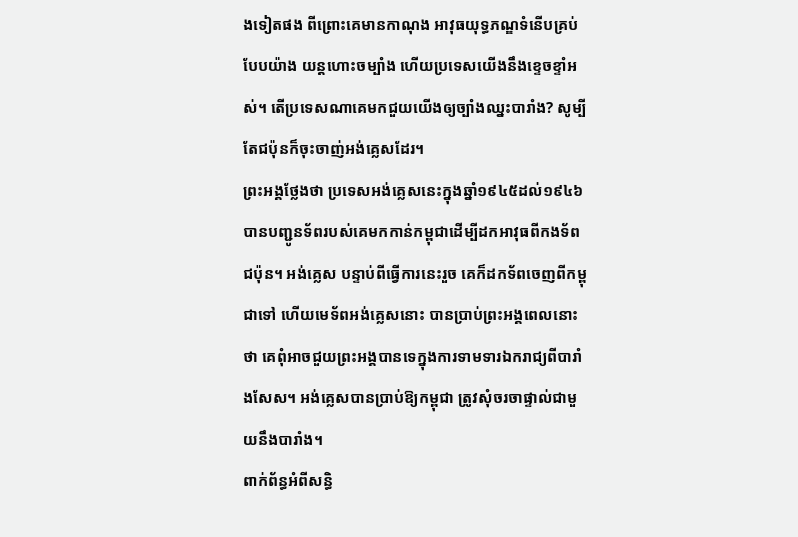ងទៀតផង ពីព្រោះគេមានកាណុង អាវុធយុទ្ធភណ្ឌទំនើបគ្រប់បែបយ៉ាង យន្តហោះចម្បាំង ហើយប្រទេសយើងនឹងខ្ទេចខ្ទាំអស់។ តើប្រទេសណាគេមកជួយយើងឲ្យច្បាំងឈ្នះបារាំង? សូម្បីតែជប៉ុនក៏ចុះចាញ់អង់គ្លេសដែរ។
ព្រះអង្គថ្លែងថា ប្រទេសអង់គ្លេសនេះក្នុងឆ្នាំ១៩៤៥ដល់១៩៤៦ បានបញ្ជូនទ័ពរបស់គេមកកាន់កម្ពុជាដើម្បីដកអាវុធពីកងទ័ពជប៉ុន។ អង់គ្លេស បន្ទាប់ពីធ្វើការនេះរួច គេក៏ដកទ័ពចេញពីកម្ពុជាទៅ ហើយមេទ័ពអង់គ្លេសនោះ បានប្រាប់ព្រះអង្គពេលនោះថា គេពុំអាចជួយព្រះអង្គបានទេក្នុងការទាមទារឯករាជ្យពីបារាំងសែស។ អង់គ្លេសបានប្រាប់ឱ្យកម្ពុជា ត្រូវសុំចរចាផ្ទាល់ជាមួយនឹងបារាំង។
ពាក់ព័ន្ធអំពីសន្ធិ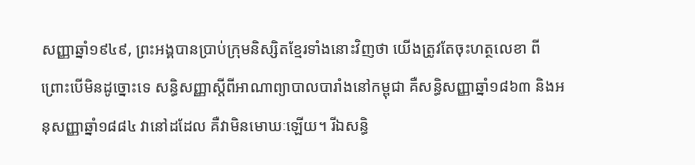សញ្ញាឆ្នាំ១៩៤៩, ព្រះអង្គបានប្រាប់ក្រុមនិស្សិតខ្មែរទាំងនោះវិញថា យើងត្រូវតែចុះហត្ថលេខា ពីព្រោះបើមិនដូច្នោះទេ សន្ធិសញ្ញាស្ដីពីអាណាព្យាបាលបារាំងនៅកម្ពុជា គឺសន្ធិសញ្ញាឆ្នាំ១៨៦៣ និងអនុសញ្ញាឆ្នាំ១៨៨៤ វានៅដដែល គឺវាមិនមោឃៈឡើយ។ រីឯសន្ធិ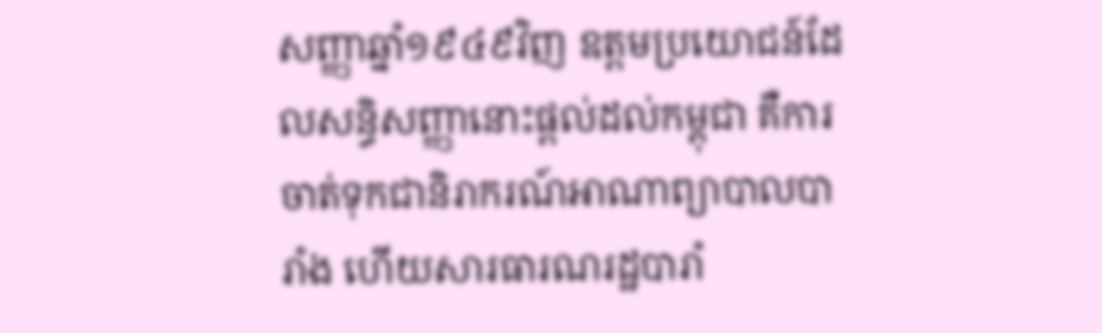សញ្ញាឆ្នាំ១៩៤៩វិញ ឧត្តមប្រយោជន៍ដែលសន្ធិសញ្ញានោះផ្ដល់ដល់កម្ពុជា គឺការចាត់ទុកជានិរាករណ៍អាណាព្យាបាលបារាំង ហើយសារធារណរដ្ឋបារាំ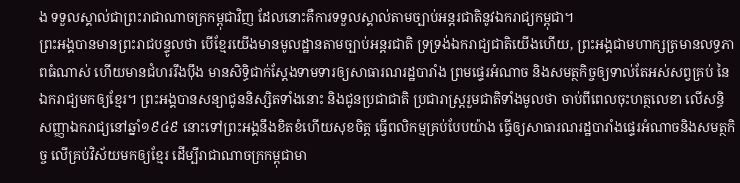ង ទទួលស្គាល់ជាព្រះរាជាណាចក្រកម្ពុជាវិញ ដែលនោះគឺការទទួលស្គាល់តាមច្បាប់អន្តរជាតិនូវឯករាជ្យកម្ពុជា។
ព្រះអង្គបានមានព្រះរាជបន្ទូលថា បើខ្មែរយើងមានមូលដ្ឋានតាមច្បាប់អន្តរជាតិ ទ្រទ្រង់ឯករាជ្យជាតិយើងហើយ, ព្រះអង្គជាមហាក្សត្រមានលទ្ធភាពធំណាស់ ហើយមានជំហររឹងប៉ឹង មានសិទ្ធិជាក់ស្ដែងទាមទារឲ្យសាធារណរដ្ឋបារាំង ព្រមផ្ទេរអំណាច និងសមត្ថកិច្ចឲ្យទាល់តែអស់សព្វគ្រប់ នៃឯករាជ្យមកឲ្យខ្មែរ។ ព្រះអង្គបានសន្យាជូននិស្សិតទាំងនោះ និងជូនប្រជាជាតិ ប្រជារាស្ត្ររួមជាតិទាំងមូលថា ចាប់ពីពេលចុះហត្ថលេខា លើសន្ធិសញ្ញាឯករាជ្យនៅឆ្នាំ១៩៤៩ នោះទៅព្រះអង្គនឹងខិតខំហើយសុខចិត្ត ធ្វើពលិកម្មគ្រប់បែបយ៉ាង ធ្វើឲ្យសាធារណរដ្ឋបារាំងផ្ទេរអំណាចនិងសមត្ថកិច្ច លើគ្រប់វិស័យមកឲ្យខ្មែរ ដើម្បីរាជាណាចក្រកម្ពុជាមា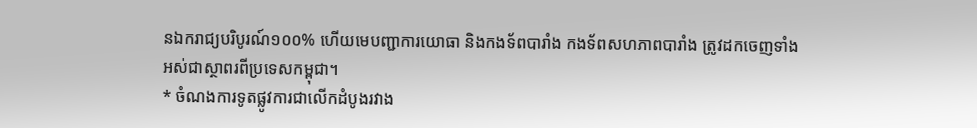នឯករាជ្យបរិបូរណ៍១០០% ហើយមេបញ្ជាការយោធា និងកងទ័ពបារាំង កងទ័ពសហភាពបារាំង ត្រូវដកចេញទាំងអស់ជាស្ថាពរពីប្រទេសកម្ពុជា។
* ចំណងការទូតផ្លូវការជាលើកដំបូងរវាង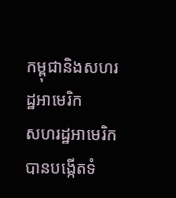កម្ពុជានិងសហរដ្ឋអាមេរិក
សហរដ្ឋអាមេរិក បានបង្កើតទំ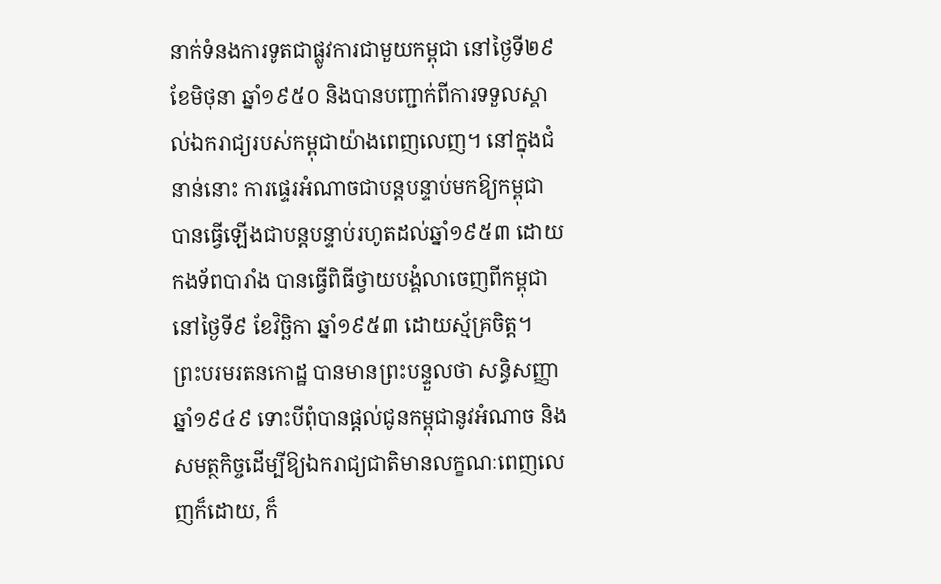នាក់ទំនងការទូតជាផ្លូវការជាមួយកម្ពុជា នៅថ្ងៃទី២៩ ខែមិថុនា ឆ្នាំ១៩៥០ និងបានបញ្ជាក់ពីការទទួលស្គាល់ឯករាជ្យរបស់កម្ពុជាយ៉ាងពេញលេញ។ នៅក្នុងជំនាន់នោះ ការផ្ទេរអំណាចជាបន្តបន្ទាប់មកឱ្យកម្ពុជា បានធ្វើឡើងជាបន្តបន្ទាប់រហូតដល់ឆ្នាំ១៩៥៣ ដោយកងទ័ពបារាំង បានធ្វើពិធីថ្វាយបង្គំលាចេញពីកម្ពុជា នៅថ្ងៃទី៩ ខែវិច្ឆិកា ឆ្នាំ១៩៥៣ ដោយស្ម័គ្រចិត្ត។
ព្រះបរមរតនកោដ្ឋ បានមានព្រះបន្ទួលថា សន្ធិសញ្ញាឆ្នាំ១៩៤៩ ទោះបីពុំបានផ្ដល់ជូនកម្ពុជានូវអំណាច និងសមត្ថកិច្ចដើម្បីឱ្យឯករាជ្យជាតិមានលក្ខណៈពេញលេញក៏ដោយ, ក៏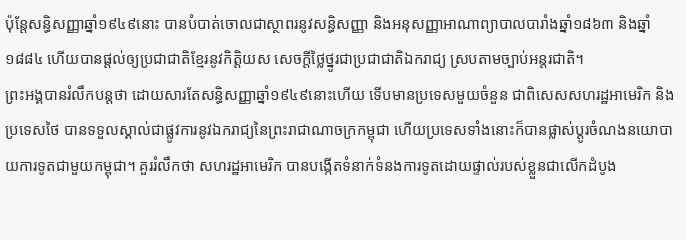ប៉ុន្តែសន្ធិសញ្ញាឆ្នាំ១៩៤៩នោះ បានបំបាត់ចោលជាស្ថាពរនូវសន្ធិសញ្ញា និងអនុសញ្ញាអាណាព្យាបាលបារាំងឆ្នាំ១៨៦៣ និងឆ្នាំ១៨៨៤ ហើយបានផ្ដល់ឲ្យប្រជាជាតិខ្មែរនូវកិត្តិយស សេចក្ដីថ្លៃថ្នូរជាប្រជាជាតិឯករាជ្យ ស្របតាមច្បាប់អន្តរជាតិ។
ព្រះអង្គបានរំលឹកបន្តថា ដោយសារតែសន្ធិសញ្ញាឆ្នាំ១៩៤៩នោះហើយ ទើបមានប្រទេសមួយចំនួន ជាពិសេសសហរដ្ឋអាមេរិក និងប្រទេសថៃ បានទទួលស្គាល់ជាផ្លូវការនូវឯករាជ្យនៃព្រះរាជាណាចក្រកម្ពុជា ហើយប្រទេសទាំងនោះក៏បានផ្លាស់ប្តូរចំណងនយោបាយការទូតជាមួយកម្ពុជា។ គួររំលឹកថា សហរដ្ឋអាមេរិក បានបង្កើតទំនាក់ទំនងការទូតដោយផ្ទាល់របស់ខ្លួនជាលើកដំបូង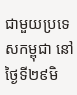ជាមួយប្រទេសកម្ពុជា នៅថ្ងៃទី២៩មិ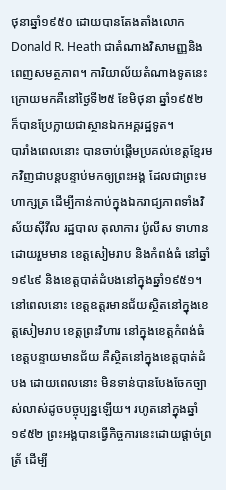ថុនាឆ្នាំ១៩៥០ ដោយបានតែងតាំងលោក Donald R. Heath ជាតំណាងវិសាមញ្ញនិងពេញសមត្ថភាព។ ការិយាល័យតំណាងទូតនេះ ក្រោយមកគឺនៅថ្ងៃទី២៥ ខែមិថុនា ឆ្នាំ១៩៥២ ក៏បានប្រែក្លាយជាស្ថានឯកអគ្គរដ្ឋទូត។
បារាំងពេលនោះ បានចាប់ផ្ដើមប្រគល់ខេត្តខ្មែរមកវិញជាបន្តបន្ទាប់មកឲ្យព្រះអង្គ ដែលជាព្រះមហាក្សត្រ ដើម្បីកាន់កាប់ក្នុងឯករាជ្យភាពទាំងវិស័យស៊ីវីល រដ្ឋបាល តុលាការ ប៉ូលីស ទាហាន ដោយរួមមាន ខេត្តសៀមរាប និងកំពង់ធំ នៅឆ្នាំ១៩៤៩ និងខេត្តបាត់ដំបងនៅក្នុងឆ្នាំ១៩៥១។ នៅពេលនោះ ខេត្តឧត្តរមានជ័យស្ថិតនៅក្នុងខេត្តសៀមរាប ខេត្តព្រះវិហារ នៅក្នុងខេត្តកំពង់ធំ ខេត្តបន្ទាយមានជ័យ គឺស្ថិតនៅក្នុងខេត្តបាត់ដំបង ដោយពេលនោះ មិនទាន់បានបែងចែកច្បាស់លាស់ដូចបច្ចុប្បន្នឡើយ។ រហូតនៅក្នុងឆ្នាំ១៩៥២ ព្រះអង្គបានធ្វើកិច្ចការនេះដោយផ្ដាច់ព្រត្រ័ ដើម្បី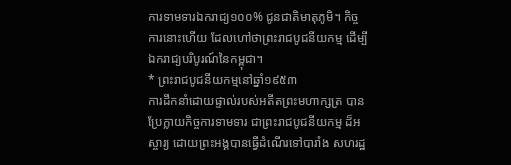ការទាមទារឯករាជ្យ១០០% ជូនជាតិមាតុភូមិ។ កិច្ចការនោះហើយ ដែលហៅថាព្រះរាជបូជនីយកម្ម ដើម្បីឯករាជ្យបរិបូរណ៍នៃកម្ពុជា។
* ព្រះរាជបូជនីយកម្មនៅឆ្នាំ១៩៥៣
ការដឹកនាំដោយផ្ទាល់របស់អតីតព្រះមហាក្សត្រ បានប្រែក្លាយកិច្ចការទាមទារ ជាព្រះរាជបូជនីយកម្ម ដ៏អស្ចារ្យ ដោយព្រះអង្គបានធ្វើដំណើរទៅបារាំង សហរដ្ឋ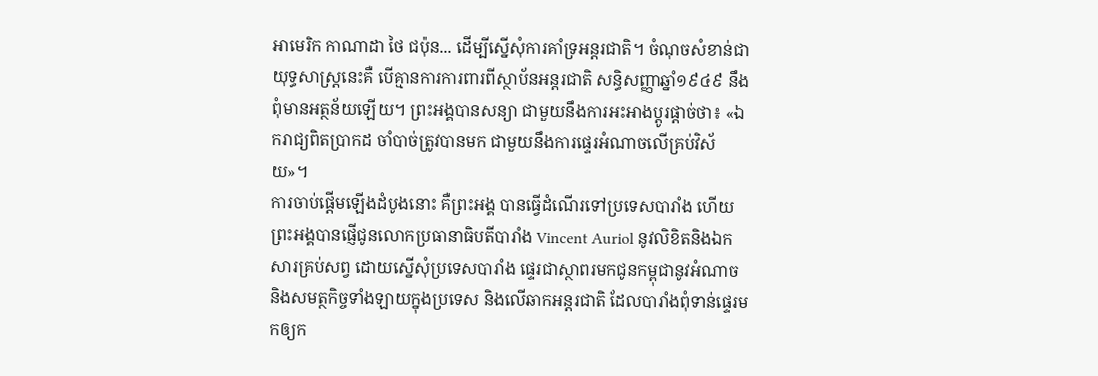អាមេរិក កាណាដា ថៃ ជប៉ុន... ដើម្បីស្នើសុំការគាំទ្រអន្តរជាតិ។ ចំណុចសំខាន់ជាយុទ្ធសាស្ត្រនេះគឺ បើគ្មានការការពារពីស្ថាប័នអន្តរជាតិ សន្ធិសញ្ញាឆ្នាំ១៩៤៩ នឹងពុំមានអត្ថន័យឡើយ។ ព្រះអង្គបានសន្យា ជាមួយនឹងការអះអាងប្តូរផ្តាច់ថា៖ «ឯករាជ្យពិតប្រាកដ ចាំបាច់ត្រូវបានមក ជាមួយនឹងការផ្ទេរអំណាចលើគ្រប់វិស័យ»។
ការចាប់ផ្ដើមឡើងដំបូងនោះ គឺព្រះអង្គ បានធ្វើដំណើរទៅប្រទេសបារាំង ហើយព្រះអង្គបានផ្ញើជូនលោកប្រធានាធិបតីបារាំង Vincent Auriol នូវលិខិតនិងឯកសារគ្រប់សព្វ ដោយស្នើសុំប្រទេសបារាំង ផ្ទេរជាស្ថាពរមកជូនកម្ពុជានូវអំណាច និងសមត្ថកិច្ចទាំងឡាយក្នុងប្រទេស និងលើឆាកអន្តរជាតិ ដែលបារាំងពុំទាន់ផ្ទេរមកឲ្យក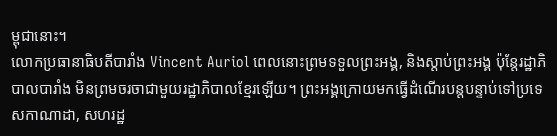ម្ពុជានោះ។
លោកប្រធានាធិបតីបារាំង Vincent Auriol ពេលនោះព្រមទទួលព្រះអង្គ, និងស្ដាប់ព្រះអង្គ ប៉ុន្តែរដ្ឋាភិបាលបារាំង មិនព្រមចរចាជាមួយរដ្ឋាភិបាលខ្មែរឡើយ។ ព្រះអង្គក្រោយមកធ្វើដំណើរបន្តបន្ទាប់ទៅប្រទេសកាណាដា, សហរដ្ឋ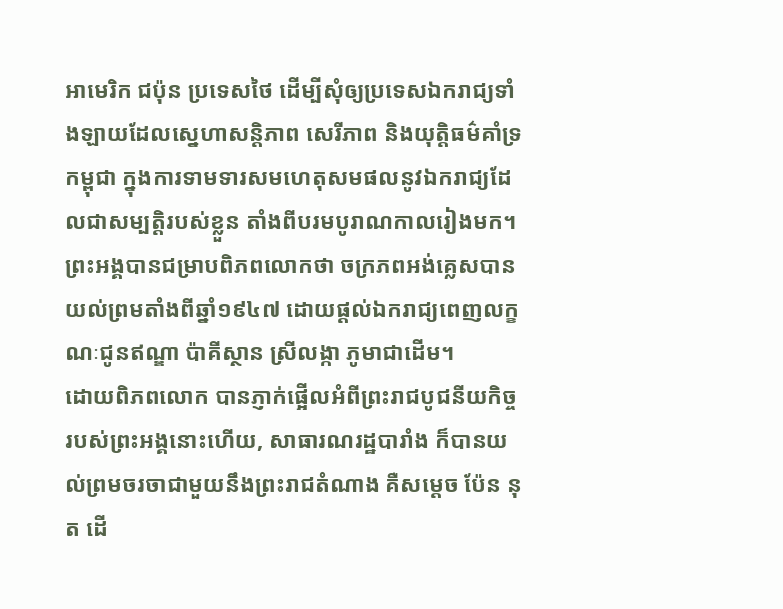អាមេរិក ជប៉ុន ប្រទេសថៃ ដើម្បីសុំឲ្យប្រទេសឯករាជ្យទាំងឡាយដែលស្នេហាសន្តិភាព សេរីភាព និងយុត្តិធម៌គាំទ្រកម្ពុជា ក្នុងការទាមទារសមហេតុសមផលនូវឯករាជ្យដែលជាសម្បត្តិរបស់ខ្លួន តាំងពីបរមបូរាណកាលរៀងមក។ ព្រះអង្គបានជម្រាបពិភពលោកថា ចក្រភពអង់គ្លេសបានយល់ព្រមតាំងពីឆ្នាំ១៩៤៧ ដោយផ្ដល់ឯករាជ្យពេញលក្ខណៈជូនឥណ្ឌា ប៉ាគីស្ថាន ស្រីលង្កា ភូមាជាដើម។
ដោយពិភពលោក បានភ្ញាក់ផ្អើលអំពីព្រះរាជបូជនីយកិច្ចរបស់ព្រះអង្គនោះហើយ, សាធារណរដ្ឋបារាំង ក៏បានយល់ព្រមចរចាជាមួយនឹងព្រះរាជតំណាង គឺសម្ដេច ប៉ែន នុត ដើ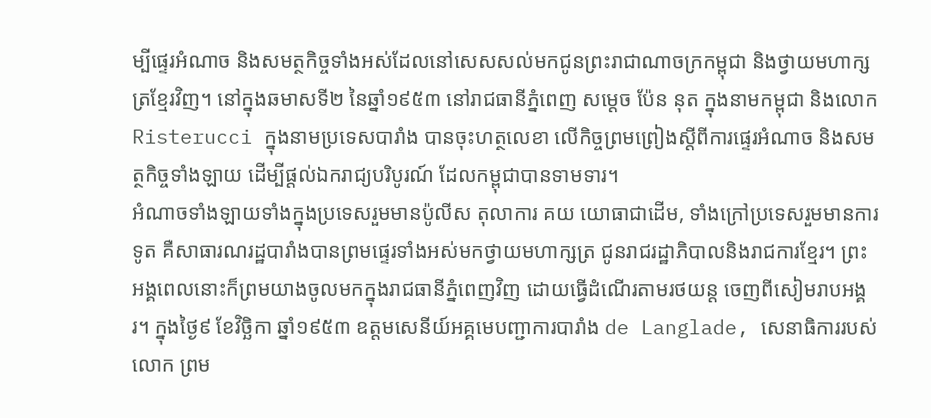ម្បីផ្ទេរអំណាច និងសមត្ថកិច្ចទាំងអស់ដែលនៅសេសសល់មកជូនព្រះរាជាណាចក្រកម្ពុជា និងថ្វាយមហាក្សត្រខ្មែរវិញ។ នៅក្នុងឆមាសទី២ នៃឆ្នាំ១៩៥៣ នៅរាជធានីភ្នំពេញ សម្ដេច ប៉ែន នុត ក្នុងនាមកម្ពុជា និងលោក Risterucci ក្នុងនាមប្រទេសបារាំង បានចុះហត្ថលេខា លើកិច្ចព្រមព្រៀងស្ដីពីការផ្ទេរអំណាច និងសមត្ថកិច្ចទាំងឡាយ ដើម្បីផ្ដល់ឯករាជ្យបរិបូរណ៍ ដែលកម្ពុជាបានទាមទារ។
អំណាចទាំងឡាយទាំងក្នុងប្រទេសរួមមានប៉ូលីស តុលាការ គយ យោធាជាដើម, ទាំងក្រៅប្រទេសរួមមានការទូត គឺសាធារណរដ្ឋបារាំងបានព្រមផ្ទេរទាំងអស់មកថ្វាយមហាក្សត្រ ជូនរាជរដ្ឋាភិបាលនិងរាជការខ្មែរ។ ព្រះអង្គពេលនោះក៏ព្រមយាងចូលមកក្នុងរាជធានីភ្នំពេញវិញ ដោយធ្វើដំណើរតាមរថយន្ត ចេញពីសៀមរាបអង្គរ។ ក្នុងថ្ងៃ៩ ខែវិច្ឆិកា ឆ្នាំ១៩៥៣ ឧត្តមសេនីយ៍អគ្គមេបញ្ជាការបារាំង de Langlade, សេនាធិការរបស់លោក ព្រម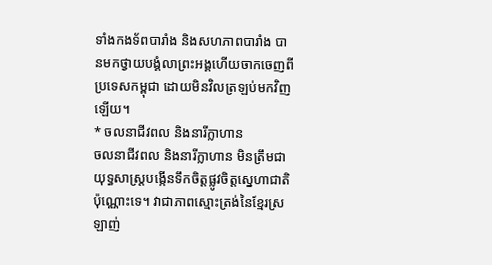ទាំងកងទ័ពបារាំង និងសហភាពបារាំង បានមកថ្វាយបង្គំលាព្រះអង្គហើយចាកចេញពីប្រទេសកម្ពុជា ដោយមិនវិលត្រឡប់មកវិញឡើយ។
* ចលនាជីវពល និងនារីក្លាហាន
ចលនាជីវពល និងនារីក្លាហាន មិនត្រឹមជាយុទ្ធសាស្ត្របង្កើនទឹកចិត្តផ្លូវចិត្តស្នេហាជាតិប៉ុណ្ណោះទេ។ វាជាភាពស្មោះត្រង់នៃខ្មែរស្រឡាញ់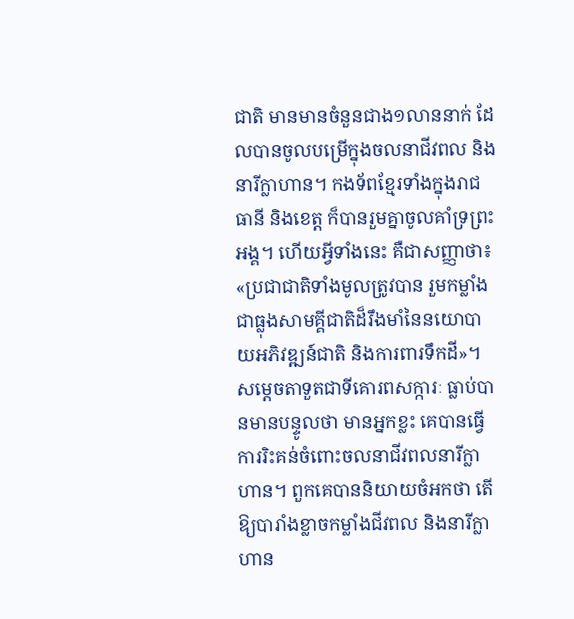ជាតិ មានមានចំនួនជាង១លាននាក់ ដែលបានចូលបម្រើក្នុងចលនាជីវពល និងនារីក្លាហាន។ កងទ័ពខ្មែរទាំងក្នុងរាជធានី និងខេត្ត ក៏បានរួមគ្នាចូលគាំទ្រព្រះអង្គ។ ហើយអ្វីទាំងនេះ គឺជាសញ្ញាថា៖ «ប្រជាជាតិទាំងមូលត្រូវបាន រួមកម្លាំងជាធ្លុងសាមគ្គីជាតិដ៏រឹងមាំនៃនយោបាយអភិវឌ្ឍន៍ជាតិ និងការពារទឹកដី»។
សម្តេចតាទួតជាទីគោរពសក្ការៈ ធ្លាប់បានមានបន្ទូលថា មានអ្នកខ្លះ គេបានធ្វើការរិះគន់ចំពោះចលនាជីវពលនារីក្លាហាន។ ពួកគេបាននិយាយចំអកថា តើឱ្យបារាំងខ្លាចកម្លាំងជីវពល និងនារីក្លាហាន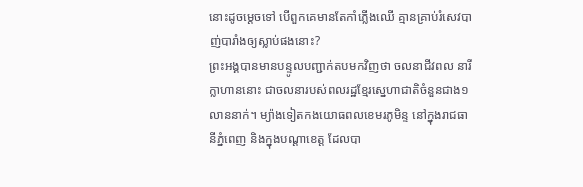នោះដូចម្ដេចទៅ បើពួកគេមានតែកាំភ្លើងឈើ គ្មានគ្រាប់រំសេវបាញ់បារាំងឲ្យស្លាប់ផងនោះ?
ព្រះអង្គបានមានបន្ទូលបញ្ជាក់តបមកវិញថា ចលនាជីវពល នារីក្លាហាននោះ ជាចលនារបស់ពលរដ្ឋខ្មែរស្នេហាជាតិចំនួនជាង១លាននាក់។ ម្យ៉ាងទៀតកងយោធពលខេមរភូមិន្ទ នៅក្នុងរាជធានីភ្នំពេញ និងក្នុងបណ្ដាខេត្ត ដែលបា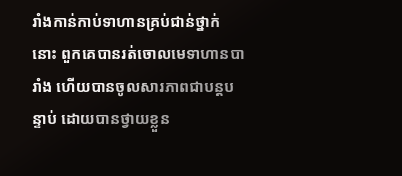រាំងកាន់កាប់ទាហានគ្រប់ជាន់ថ្នាក់នោះ ពួកគេបានរត់ចោលមេទាហានបារាំង ហើយបានចូលសារភាពជាបន្តបន្ទាប់ ដោយបានថ្វាយខ្លួន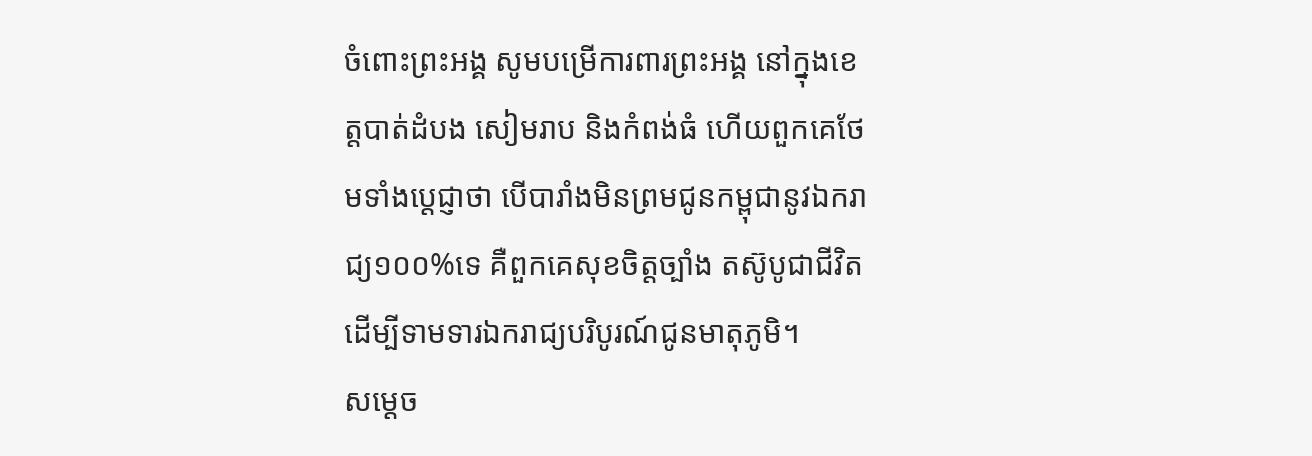ចំពោះព្រះអង្គ សូមបម្រើការពារព្រះអង្គ នៅក្នុងខេត្តបាត់ដំបង សៀមរាប និងកំពង់ធំ ហើយពួកគេថែមទាំងប្តេជ្ញាថា បើបារាំងមិនព្រមជូនកម្ពុជានូវឯករាជ្យ១០០%ទេ គឺពួកគេសុខចិត្តច្បាំង តស៊ូបូជាជីវិត ដើម្បីទាមទារឯករាជ្យបរិបូរណ៍ជូនមាតុភូមិ។
សម្តេច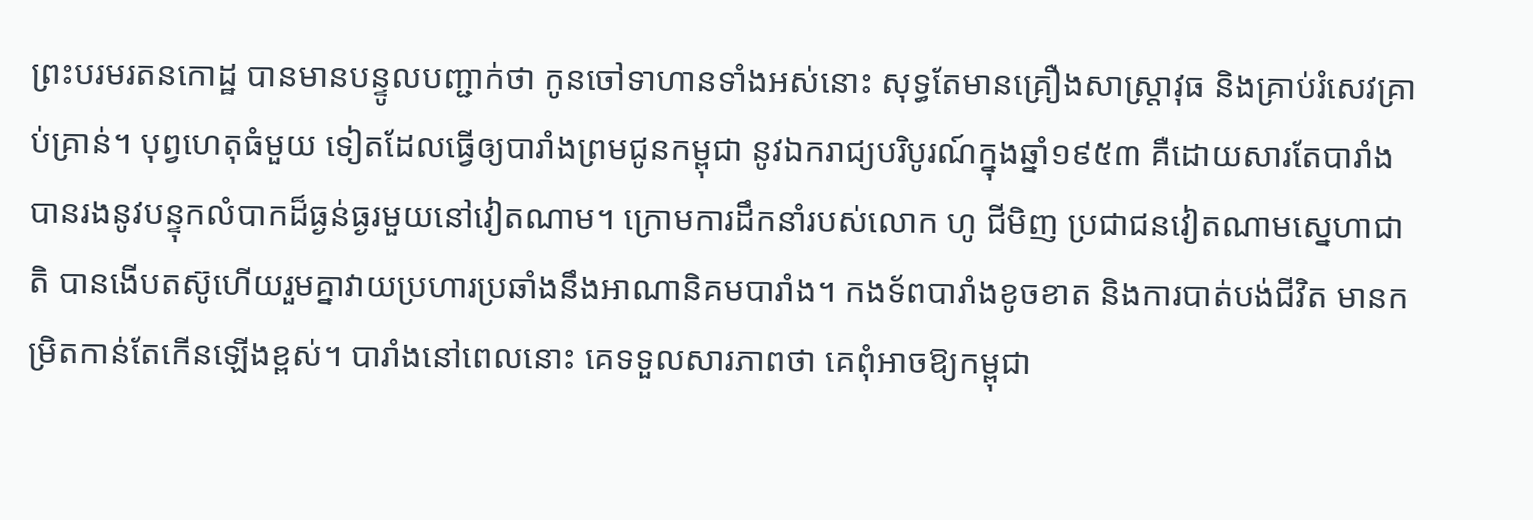ព្រះបរមរតនកោដ្ឋ បានមានបន្ទូលបញ្ជាក់ថា កូនចៅទាហានទាំងអស់នោះ សុទ្ធតែមានគ្រឿងសាស្ត្រាវុធ និងគ្រាប់រំសេវគ្រាប់គ្រាន់។ បុព្វហេតុធំមួយ ទៀតដែលធ្វើឲ្យបារាំងព្រមជូនកម្ពុជា នូវឯករាជ្យបរិបូរណ៍ក្នុងឆ្នាំ១៩៥៣ គឺដោយសារតែបារាំង បានរងនូវបន្ទុកលំបាកដ៏ធ្ងន់ធ្ងរមួយនៅវៀតណាម។ ក្រោមការដឹកនាំរបស់លោក ហូ ជីមិញ ប្រជាជនវៀតណាមស្នេហាជាតិ បានងើបតស៊ូហើយរួមគ្នាវាយប្រហារប្រឆាំងនឹងអាណានិគមបារាំង។ កងទ័ពបារាំងខូចខាត និងការបាត់បង់ជីវិត មានកម្រិតកាន់តែកើនឡើងខ្ពស់។ បារាំងនៅពេលនោះ គេទទួលសារភាពថា គេពុំអាចឱ្យកម្ពុជា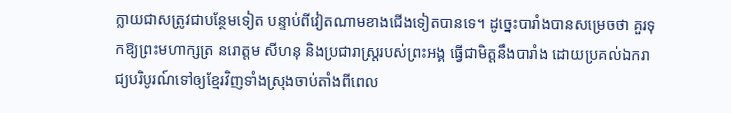ក្លាយជាសត្រូវជាបន្ថែមទៀត បន្ទាប់ពីវៀតណាមខាងជើងទៀតបានទេ។ ដូច្នេះបារាំងបានសម្រេចថា គួរទុកឱ្យព្រះមហាក្សត្រ នរោត្តម សីហនុ និងប្រជារាស្ត្ររបស់ព្រះអង្គ ធ្វើជាមិត្តនឹងបារាំង ដោយប្រគល់ឯករាជ្យបរិបូរណ៍ទៅឲ្យខ្មែរវិញទាំងស្រុងចាប់តាំងពីពេល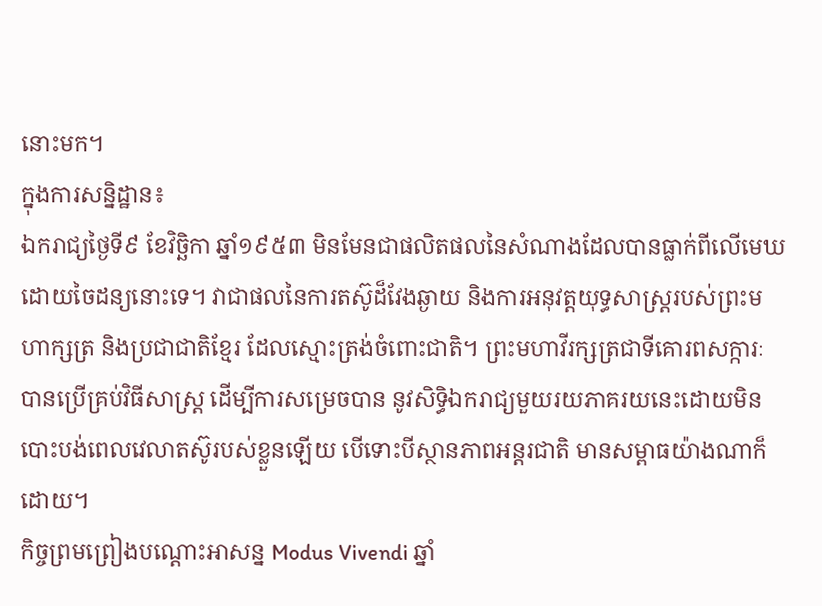នោះមក។
ក្នុងការសន្និដ្ឋាន៖
ឯករាជ្យថ្ងៃទី៩ ខែវិច្ឆិកា ឆ្នាំ១៩៥៣ មិនមែនជាផលិតផលនៃសំណាងដែលបានធ្លាក់ពីលើមេឃ ដោយចៃដន្យនោះទេ។ វាជាផលនៃការតស៊ូដ៏វែងឆ្ងាយ និងការអនុវត្តយុទ្ធសាស្ត្ររបស់ព្រះមហាក្សត្រ និងប្រជាជាតិខ្មែរ ដែលស្មោះត្រង់ចំពោះជាតិ។ ព្រះមហាវីរក្សត្រជាទីគោរពសក្ការៈ បានប្រើគ្រប់វិធីសាស្ត្រ ដើម្បីការសម្រេចបាន នូវសិទ្ធិឯករាជ្យមួយរយភាគរយនេះដោយមិនបោះបង់ពេលវេលាតស៊ូរបស់ខ្លួនឡើយ បើទោះបីស្ថានភាពអន្តរជាតិ មានសម្ពាធយ៉ាងណាក៏ដោយ។
កិច្ចព្រមព្រៀងបណ្តោះអាសន្ន Modus Vivendi ឆ្នាំ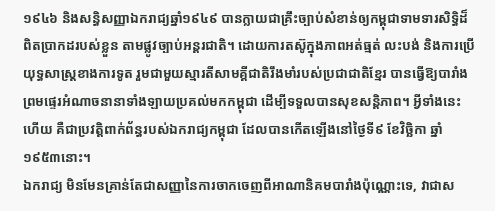១៩៤៦ និងសន្ធិសញ្ញាឯករាជ្យឆ្នាំ១៩៤៩ បានក្លាយជាគ្រឹះច្បាប់សំខាន់ឲ្យកម្ពុជាទាមទារសិទ្ធិដ៏ពិតប្រាកដរបស់ខ្លួន តាមផ្លូវច្បាប់អន្តរជាតិ។ ដោយការតស៊ូក្នុងភាពអត់ធ្មត់ លះបង់ និងការប្រើយុទ្ធសាស្ត្រខាងការទូត រួមជាមួយស្មារតីសាមគ្គីជាតិរឹងមាំរបស់ប្រជាជាតិខ្មែរ បានធ្វើឱ្យបារាំង ព្រមផ្ទេរអំណាចនានាទាំងឡាយប្រគល់មកកម្ពុជា ដើម្បីទទួលបានសុខសន្តិភាព។ អ្វីទាំងនេះហើយ គឺជាប្រវត្តិពាក់ព័ន្ធរបស់ឯករាជ្យកម្ពុជា ដែលបានកើតឡើងនៅថ្ងៃទី៩ ខែវិច្ឆិកា ឆ្នាំ១៩៥៣នោះ។
ឯករាជ្យ មិនមែនគ្រាន់តែជាសញ្ញានៃការចាកចេញពីអាណានិគមបារាំងប៉ុណ្ណោះទេ, វាជាស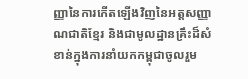ញ្ញានៃការកើតឡើងវិញនៃអត្តសញ្ញាណជាតិខ្មែរ និងជាមូលដ្ឋានគ្រឹះដ៏សំខាន់ក្នុងការនាំយកកម្ពុជាចូលរួម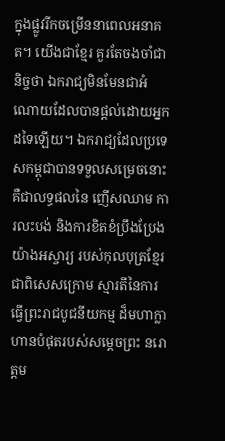ក្នុងផ្លូវរីកចម្រើននាពេលអនាគត។ យើងជាខ្មែរ គួរតែចងចាំជានិច្ចថា ឯករាជ្យមិនមែនជាអំណោយដែលបានផ្ដល់ដោយអ្នកដទៃឡើយ។ ឯករាជ្យដែលប្រទេសកម្ពុជាបានទទួលសម្រេចនោះ គឺជាលទ្ធផលនៃ ញើសឈាម ការលះបង់ និងការខិតខំប្រឹងប្រែងយ៉ាងអស្ចារ្យ របស់កុលបុត្រខ្មែរ ជាពិសេសក្រោម ស្មារតីនៃការធ្វើព្រះរាជបូជនីយកម្ម ដ៏មហាក្លាហានបំផុតរបស់សម្តេចព្រះ នរោត្តម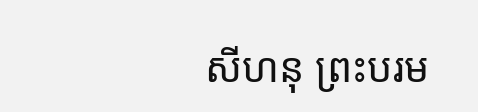សីហនុ ព្រះបរម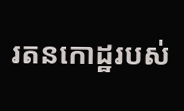រតនកោដ្ឋរបស់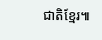ជាតិខ្មែរ៕